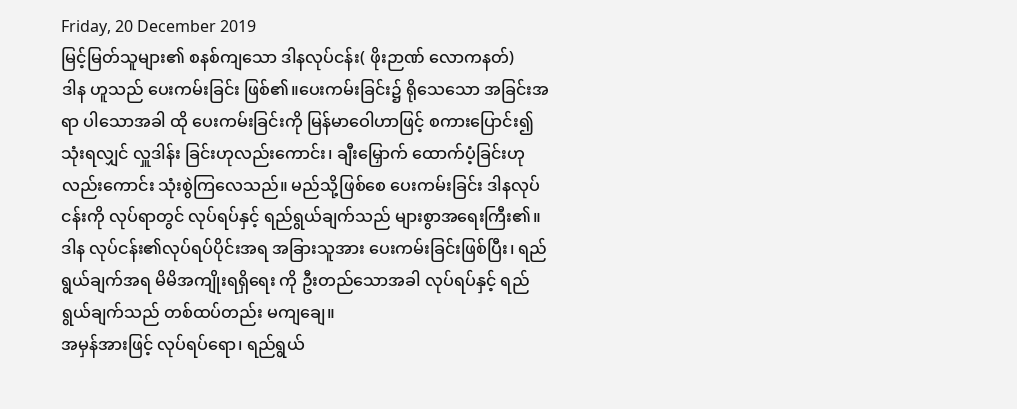Friday, 20 December 2019
မြင့်မြတ်သူများ၏ စနစ်ကျသော ဒါနလုပ်ငန်း( ဖိုးဉာဏ် လောကနတ်)
ဒါန ဟူသည် ပေးကမ်းခြင်း ဖြစ်၏။ပေးကမ်းခြင်း၌ ရိုသေသော အခြင်းအရာ ပါသောအခါ ထို ပေးကမ်းခြင်းကို မြန်မာဝေါဟာဖြင့် စကားပြောင်း၍သုံးရလျှင် လှူဒါန်း ခြင်းဟုလည်းကောင်း၊ ချီးမြှောက် ထောက်ပံ့ခြင်းဟု လည်းကောင်း သုံးစွဲကြလေသည်။ မည်သို့ဖြစ်စေ ပေးကမ်းခြင်း ဒါနလုပ်ငန်းကို လုပ်ရာတွင် လုပ်ရပ်နှင့် ရည်ရွယ်ချက်သည် များစွာအရေးကြီး၏။ ဒါန လုပ်ငန်း၏လုပ်ရပ်ပိုင်းအရ အခြားသူအား ပေးကမ်းခြင်းဖြစ်ပြီး၊ ရည်ရွယ်ချက်အရ မိမိအကျိုးရရှိရေး ကို ဦးတည်သောအခါ လုပ်ရပ်နှင့် ရည်ရွယ်ချက်သည် တစ်ထပ်တည်း မကျချေ။
အမှန်အားဖြင့် လုပ်ရပ်ရော၊ ရည်ရွယ်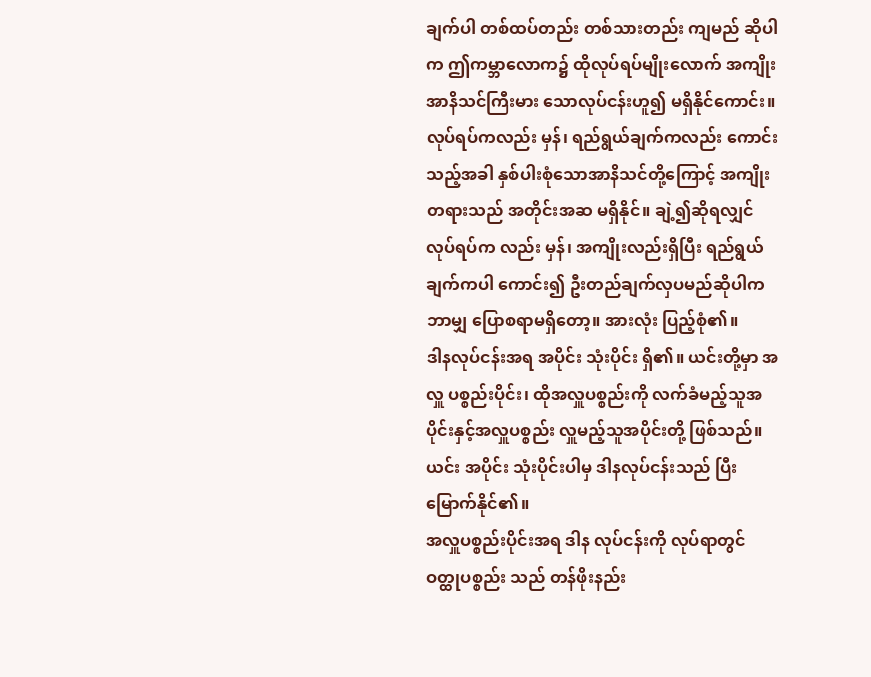ချက်ပါ တစ်ထပ်တည်း တစ်သားတည်း ကျမည် ဆိုပါက ဤကမ္ဘာလောက၌ ထိုလုပ်ရပ်မျိုးလောက် အကျိုးအာနိသင်ကြီးမား သောလုပ်ငန်းဟူ၍ မရှိနိုင်ကောင်း။ လုပ်ရပ်ကလည်း မှန်၊ ရည်ရွယ်ချက်ကလည်း ကောင်းသည့်အခါ နှစ်ပါးစုံသောအာနိသင်တို့ကြောင့် အကျိုးတရားသည် အတိုင်းအဆ မရှိနိုင်။ ချဲ့၍ဆိုရလျှင် လုပ်ရပ်က လည်း မှန်၊ အကျိုးလည်းရှိပြီး ရည်ရွယ်ချက်ကပါ ကောင်း၍ ဦးတည်ချက်လှပမည်ဆိုပါက ဘာမျှ ပြောစရာမရှိတော့။ အားလုံး ပြည့်စုံ၏။
ဒါနလုပ်ငန်းအရ အပိုင်း သုံးပိုင်း ရှိ၏။ ယင်းတို့မှာ အလှူ ပစ္စည်းပိုင်း၊ ထိုအလှူပစ္စည်းကို လက်ခံမည့်သူအပိုင်းနှင့်အလှူပစ္စည်း လှူမည့်သူအပိုင်းတို့ ဖြစ်သည်။ယင်း အပိုင်း သုံးပိုင်းပါမှ ဒါနလုပ်ငန်းသည် ပြီးမြောက်နိုင်၏။
အလှူပစ္စည်းပိုင်းအရ ဒါန လုပ်ငန်းကို လုပ်ရာတွင် ဝတ္ထုပစ္စည်း သည် တန်ဖိုးနည်း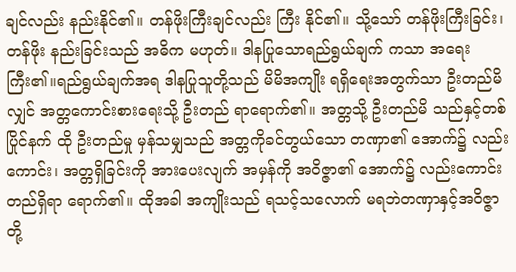ချင်လည်း နည်းနိုင်၏။ တန်ဖိုးကြီးချင်လည်း ကြီး နိုင်၏။ သို့သော် တန်ဖိုးကြီးခြင်း၊ တန်ဖိုး နည်းခြင်းသည် အဓိက မဟုတ်။ ဒါနပြုသောရည်ရွယ်ချက် ကသာ အရေးကြီး၏။ရည်ရွယ်ချက်အရ ဒါနပြုသူတို့သည် မိမိအကျိုး ရရှိရေးအတွက်သာ ဦးတည်မိလျှင် အတ္တကောင်းစားရေးသို့ ဦးတည် ရာရောက်၏။ အတ္တသို့ ဦးတည်မိ သည်နှင့်တစ်ပြိုင်နက် ထို ဦးတည်မှု မှန်သမျှသည် အတ္တကိုခင်တွယ်သော တဏှာ၏ အောက်၌ လည်းကောင်း၊ အတ္တရှိခြင်းကို အားပေးလျက် အမှန်ကို အဝိဇ္ဇာ၏ အောက်၌ လည်းကောင်း တည်ရှိရာ ရောက်၏။ ထိုအခါ အကျိုးသည် ရသင့်သလောက် မရဘဲတဏှာနှင့်အဝိဇ္ဇာတို့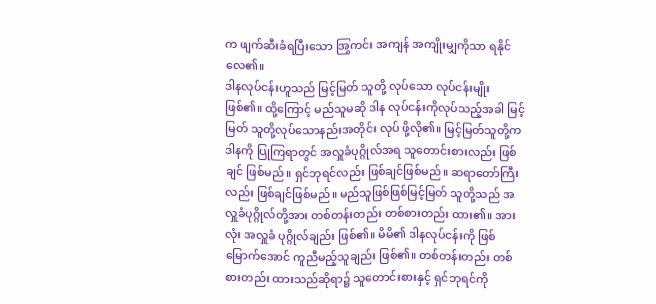က ဖျက်ဆီးခံရပြီးသော အြွကင်း အကျန် အကျိုးမျှကိုသာ ရနိုင် လေ၏။
ဒါနလုပ်ငန်းဟူသည် မြင့်မြတ် သူတို့ လုပ်သော လုပ်ငန်းမျိုး ဖြစ်၏။ ထို့ကြောင့် မည်သူမဆို ဒါန လုပ်ငန်းကိုလုပ်သည့်အခါ မြင့်မြတ် သူတို့လုပ်သောနည်းအတိုင်း လုပ် ဖို့လို၏။ မြင့်မြတ်သူတို့က ဒါနကို ပြုကြရာတွင် အလှူခံပုဂ္ဂိုလ်အရ သူတောင်းစားလည်း ဖြစ်ချင် ဖြစ်မည်။ ရှင်ဘုရင်လည်း ဖြစ်ချင်ဖြစ်မည်။ ဆရာတော်ကြီးလည်း ဖြစ်ချင်ဖြစ်မည်။ မည်သူဖြစ်ဖြစ်မြင့်မြတ် သူတို့သည် အလှူခံပုဂ္ဂိုလ်တို့အား တစ်တန်းတည်း တစ်စားတည်း ထား၏။ အားလုံး အလှူခံ ပုဂ္ဂိုလ်ချည်း ဖြစ်၏။ မိမိ၏ ဒါနလုပ်ငန်းကို ဖြစ်မြောက်အောင် ကူညီမည့်သူချည်း ဖြစ်၏။ တစ်တန်းတည်း တစ်စားတည်း ထားသည်ဆိုရာ၌ သူတောင်းစားနှင့် ရှင်ဘုရင်ကို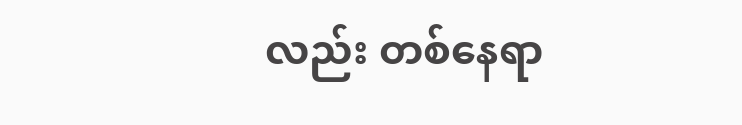လည်း တစ်နေရာ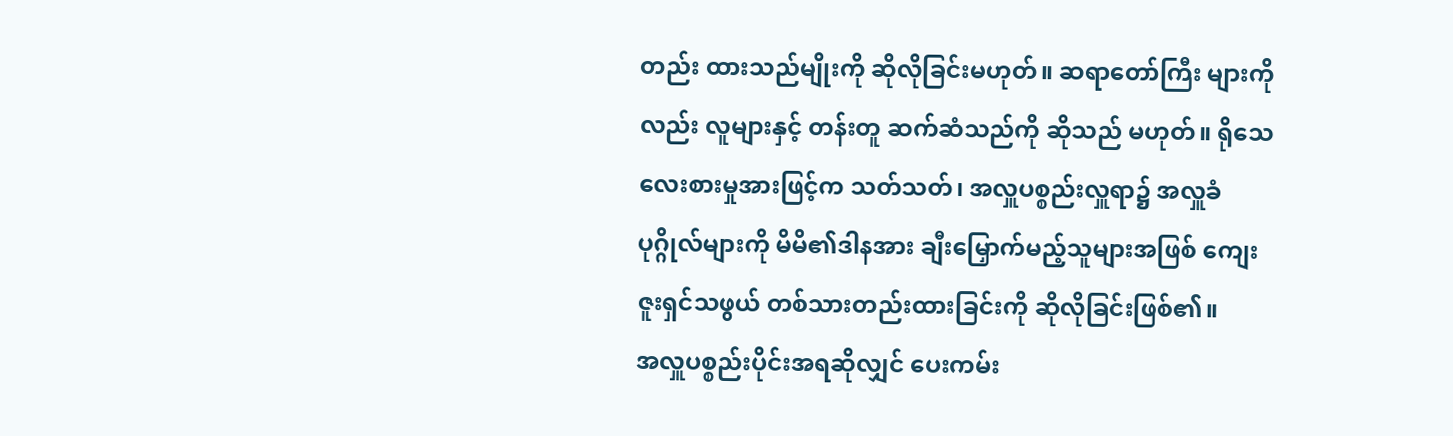တည်း ထားသည်မျိုးကို ဆိုလိုခြင်းမဟုတ်။ ဆရာတော်ကြီး များကိုလည်း လူများနှင့် တန်းတူ ဆက်ဆံသည်ကို ဆိုသည် မဟုတ်။ ရိုသေ လေးစားမှုအားဖြင့်က သတ်သတ်၊ အလှူပစ္စည်းလှူရာ၌ အလှူခံပုဂ္ဂိုလ်များကို မိမိ၏ဒါနအား ချီးမြှောက်မည့်သူများအဖြစ် ကျေးဇူးရှင်သဖွယ် တစ်သားတည်းထားခြင်းကို ဆိုလိုခြင်းဖြစ်၏။
အလှူပစ္စည်းပိုင်းအရဆိုလျှင် ပေးကမ်း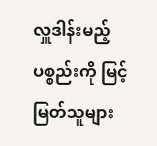လှူဒါန်းမည့် ပစ္စည်းကို မြင့်မြတ်သူများ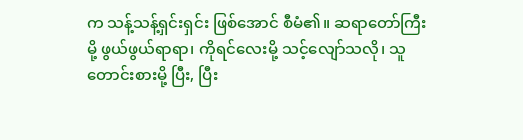က သန့်သန့်ရှင်းရှင်း ဖြစ်အောင် စီမံ၏။ ဆရာတော်ကြီး မို့ ဖွယ်ဖွယ်ရာရာ၊ ကိုရင်လေးမို့ သင့်လျော်သလို၊ သူတောင်းစားမို့ ပြီး, ပြီး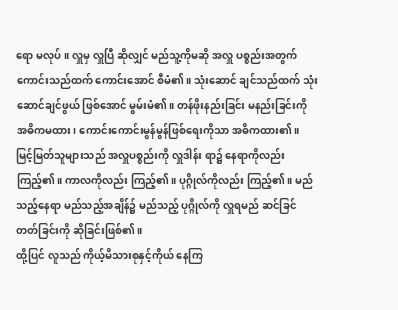ရော မလုပ်။ လှူမှ လှူပြီ ဆိုလျှင် မည်သူ့ကိုမဆို အလှူ ပစ္စည်းအတွက် ကောင်းသည်ထက် ကောင်းအောင် စီမံ၏။ သုံးဆောင် ချင်သည်ထက် သုံးဆောင်ချင်ဖွယ် ဖြစ်အောင် မွမ်းမံ၏။ တန်ဖိုးနည်းခြင်း မနည်းခြင်းကို အဓိကမထား၊ ကောင်းကောင်းမွန်မွန်ဖြစ်ရေးကိုသာ အဓိကထား၏။ မြင့်မြတ်သူများသည် အလှူပစ္စည်းကို လှူဒါန်း ရာ၌ နေရာကိုလည်း ကြည့်၏။ ကာလကိုလည်း ကြည့်၏။ ပုဂ္ဂိုလ်ကိုလည်း ကြည့်၏။ မည်သည့်နေရာ မည်သည့်အချိန်၌ မည်သည့် ပုဂ္ဂိုလ်ကို လှူရမည် ဆင်ခြင်တတ်ခြင်းကို ဆိုခြင်းဖြစ်၏။
ထို့ပြင် လူသည် ကိုယ့်မိသားစုနှင့်ကိုယ် နေကြ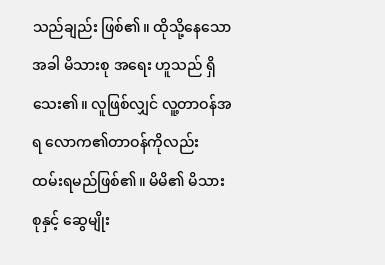သည်ချည်း ဖြစ်၏။ ထိုသို့နေသောအခါ မိသားစု အရေး ဟူသည် ရှိသေး၏။ လူဖြစ်လျှင် လူ့တာဝန်အရ လောက၏တာဝန်ကိုလည်း ထမ်းရမည်ဖြစ်၏။ မိမိ၏ မိသားစုနှင့် ဆွေမျိုး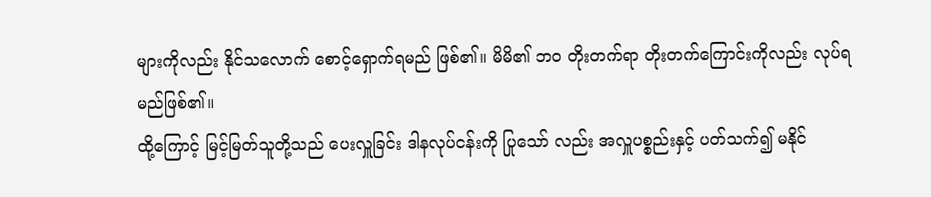များကိုလည်း နိုင်သလောက် စောင့်ရှောက်ရမည် ဖြစ်၏။ မိမိ၏ ဘဝ တိုးတက်ရာ တိုးတက်ကြောင်းကိုလည်း လုပ်ရမည်ဖြစ်၏။
ထို့ကြောင့် မြင့်မြတ်သူတို့သည် ပေးလှူခြင်း ဒါနလုပ်ငန်းကို ပြုသော် လည်း အလှူပစ္စည်းနှင့် ပတ်သက်၍ မနိုင်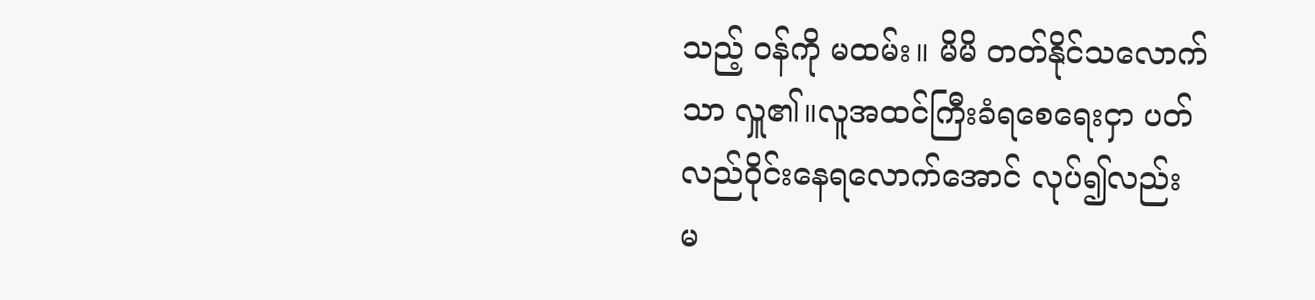သည့် ဝန်ကို မထမ်း။ မိမိ တတ်နိုင်သလောက်သာ လှူ၏။လူအထင်ကြီးခံရစေရေးငှာ ပတ်လည်ဝိုင်းနေရလောက်အောင် လုပ်၍လည်း မ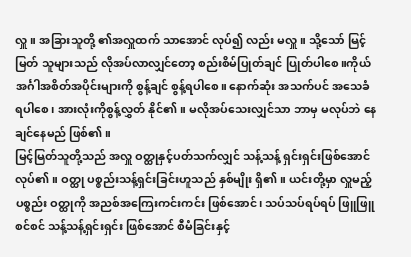လှူ။ အခြားသူတို့ ၏အလှူထက် သာအောင် လုပ်၍ လည်း မလှူ။ သို့သော် မြင့်မြတ် သူများသည် လိုအပ်လာလျှင်တော့ စည်းစိမ်ပြုတ်ချင် ပြုတ်ပါစေ။ကိုယ် အင်္ဂါအစိတ်အပိုင်းများကို စွန့်ချင် စွန့်ရပါစေ။ နောက်ဆုံး အသက်ပင် အသေခံရပါစေ၊ အားလုံးကိုစွန့်လွှတ် နိုင်၏။ မလိုအပ်သေးလျှင်သာ ဘာမှ မလုပ်ဘဲ နေချင်နေမည် ဖြစ်၏။
မြင့်မြတ်သူတို့သည် အလှူ ဝတ္ထုနှင့်ပတ်သက်လျှင် သန့်သန့် ရှင်းရှင်းဖြစ်အောင် လုပ်၏။ ဝတ္ထု ပစ္စည်းသန့်ရှင်းခြင်းဟူသည် နှစ်မျိုး ရှိ၏။ ယင်းတို့မှာ လှူမည့် ပစ္စည်း ဝတ္ထုကို အညစ်အကြေးကင်းကင်း ဖြစ်အောင်၊ သပ်သပ်ရပ်ရပ် ဖြူဖြူစင်စင် သန့်သန့်ရှင်းရှင်း ဖြစ်အောင် စီမံခြင်းနှင့်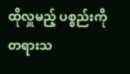ထိုလှူမည့် ပစ္စည်းကို တရားသ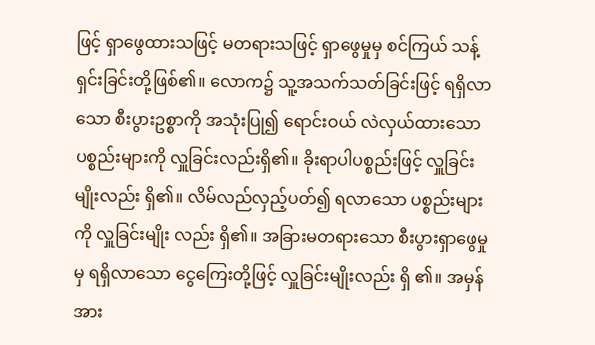ဖြင့် ရှာဖွေထားသဖြင့် မတရားသဖြင့် ရှာဖွေမှုမှ စင်ကြယ် သန့်ရှင်းခြင်းတို့ဖြစ်၏။ လောက၌ သူ့အသက်သတ်ခြင်းဖြင့် ရရှိလာသော စီးပွားဥစ္စာကို အသုံးပြု၍ ရောင်းဝယ် လဲလှယ်ထားသော ပစ္စည်းများကို လှူခြင်းလည်းရှိ၏။ ခိုးရာပါပစ္စည်းဖြင့် လှူခြင်းမျိုးလည်း ရှိ၏။ လိမ်လည်လှည့်ပတ်၍ ရလာသော ပစ္စည်းများကို လှူခြင်းမျိုး လည်း ရှိ၏။ အခြားမတရားသော စီးပွားရှာဖွေမှုမှ ရရှိလာသော ငွေကြေးတို့ဖြင့် လှူခြင်းမျိုးလည်း ရှိ ၏။ အမှန်အား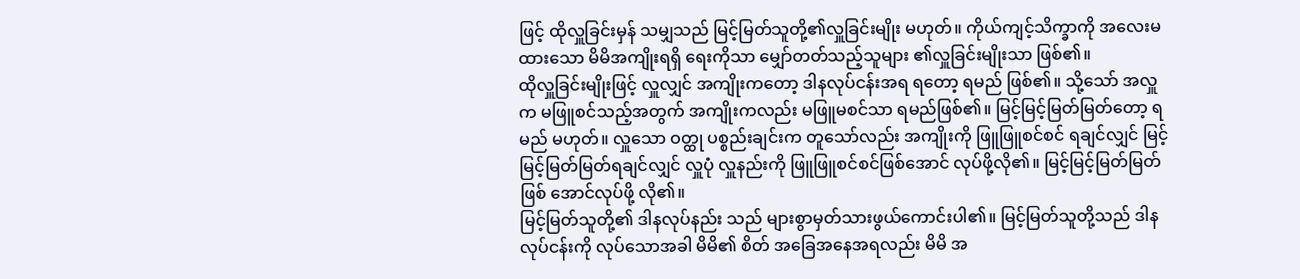ဖြင့် ထိုလှူခြင်းမှန် သမျှသည် မြင့်မြတ်သူတို့၏လှူခြင်းမျိုး မဟုတ်။ ကိုယ်ကျင့်သိက္ခာကို အလေးမထားသော မိမိအကျိုးရရှိ ရေးကိုသာ မျှော်တတ်သည့်သူများ ၏လှူခြင်းမျိုးသာ ဖြစ်၏။
ထိုလှူခြင်းမျိုးဖြင့် လှူလျှင် အကျိုးကတော့ ဒါနလုပ်ငန်းအရ ရတော့ ရမည် ဖြစ်၏။ သို့သော် အလှူက မဖြူစင်သည့်အတွက် အကျိုးကလည်း မဖြူမစင်သာ ရမည်ဖြစ်၏။ မြင့်မြင့်မြတ်မြတ်တော့ ရမည် မဟုတ်။ လှူသော ဝတ္ထု ပစ္စည်းချင်းက တူသော်လည်း အကျိုးကို ဖြူဖြူစင်စင် ရချင်လျှင် မြင့်မြင့်မြတ်မြတ်ရချင်လျှင် လှူပုံ လှူနည်းကို ဖြူဖြူစင်စင်ဖြစ်အောင် လုပ်ဖို့လို၏။ မြင့်မြင့်မြတ်မြတ်ဖြစ် အောင်လုပ်ဖို့ လို၏။
မြင့်မြတ်သူတို့၏ ဒါနလုပ်နည်း သည် များစွာမှတ်သားဖွယ်ကောင်းပါ၏။ မြင့်မြတ်သူတို့သည် ဒါန လုပ်ငန်းကို လုပ်သောအခါ မိမိ၏ စိတ် အခြေအနေအရလည်း မိမိ အ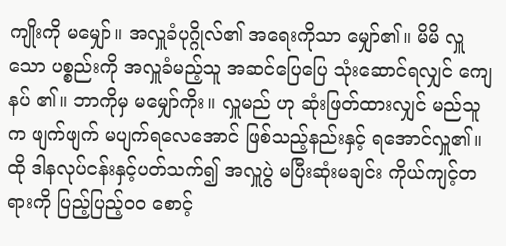ကျိုးကို မမျှော်။ အလှူခံပုဂ္ဂိုလ်၏ အရေးကိုသာ မျှော်၏။ မိမိ လှူသော ပစ္စည်းကို အလှူခံမည့်သူ အဆင်ပြေပြေ သုံးဆောင်ရလျှင် ကျေနပ် ၏။ ဘာကိုမှ မမျှော်ကိုး။ လှူမည် ဟု ဆုံးဖြတ်ထားလျှင် မည်သူက ဖျက်ဖျက် မပျက်ရလေအောင် ဖြစ်သည့်နည်းနှင့် ရအောင်လှူ၏။ ထို ဒါနလုပ်ငန်းနှင့်ပတ်သက်၍ အလှူပွဲ မပြီးဆုံးမချင်း ကိုယ်ကျင့်တရားကို ပြည့်ပြည့်ဝ၀ စောင့်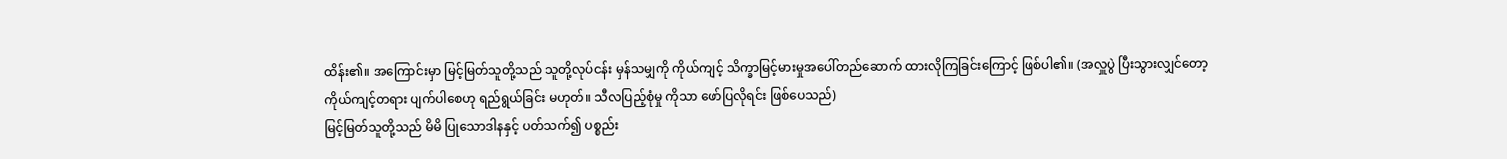ထိန်း၏။ အကြောင်းမှာ မြင့်မြတ်သူတို့သည် သူတို့လုပ်ငန်း မှန်သမျှကို ကိုယ်ကျင့် သိက္ခာမြင့်မားမှုအပေါ်တည်ဆောက် ထားလိုကြခြင်းကြောင့် ဖြစ်ပါ၏။ (အလှူပွဲ ပြီးသွားလျှင်တော့ ကိုယ်ကျင့်တရား ပျက်ပါစေဟု ရည်ရွယ်ခြင်း မဟုတ်။ သီလပြည့်စုံမှု ကိုသာ ဖော်ပြလိုရင်း ဖြစ်ပေသည်)
မြင့်မြတ်သူတို့သည် မိမိ ပြုသောဒါနနှင့် ပတ်သက်၍ ပစ္စည်း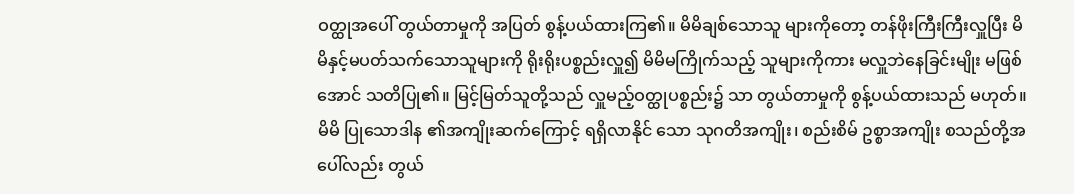ဝတ္ထုအပေါ် တွယ်တာမှုကို အပြတ် စွန့်ပယ်ထားကြ၏။ မိမိချစ်သောသူ များကိုတော့ တန်ဖိုးကြီးကြီးလှူပြီး မိမိနှင့်မပတ်သက်သောသူများကို ရိုးရိုးပစ္စည်းလှူ၍ မိမိမကြိုက်သည့် သူများကိုကား မလှူဘဲနေခြင်းမျိုး မဖြစ်အောင် သတိပြု၏။ မြင့်မြတ်သူတို့သည် လှူမည့်ဝတ္ထုပစ္စည်း၌ သာ တွယ်တာမှုကို စွန့်ပယ်ထားသည် မဟုတ်။ မိမိ ပြုသောဒါန ၏အကျိုးဆက်ကြောင့် ရရှိလာနိုင် သော သုဂတိအကျိုး၊ စည်းစိမ် ဥစ္စာအကျိုး စသည်တို့အပေါ်လည်း တွယ်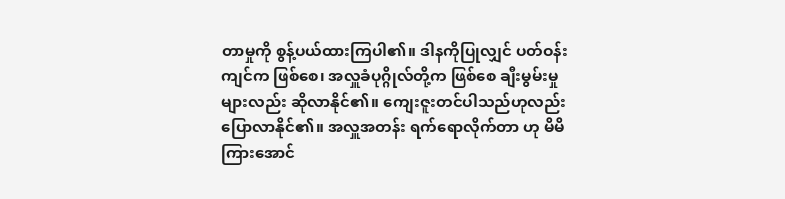တာမှုကို စွန့်ပယ်ထားကြပါ၏။ ဒါနကိုပြုလျှင် ပတ်ဝန်းကျင်က ဖြစ်စေ၊ အလှူခံပုဂ္ဂိုလ်တို့က ဖြစ်စေ ချီးမွမ်းမှုများလည်း ဆိုလာနိုင်၏။ ကျေးဇူးတင်ပါသည်ဟုလည်း ပြောလာနိုင်၏။ အလှူအတန်း ရက်ရောလိုက်တာ ဟု မိမိ ကြားအောင်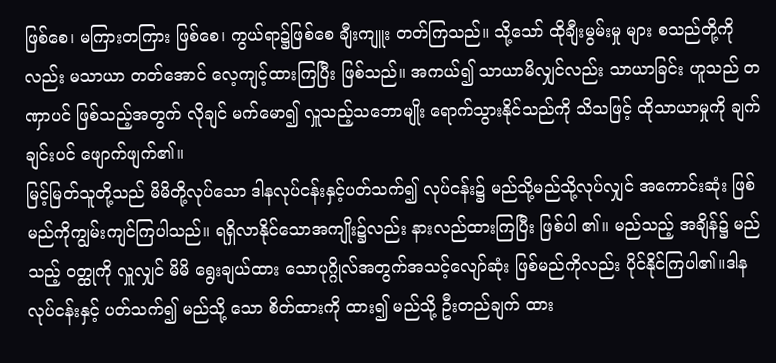ဖြစ်စေ၊ မကြားတကြား ဖြစ်စေ၊ ကွယ်ရာ၌ဖြစ်စေ ချီးကျူး တတ်ကြသည်။ သို့သော် ထိုချီးမွမ်းမှု များ စသည်တို့ကိုလည်း မသာယာ တတ်အောင် လေ့ကျင့်ထားကြပြီး ဖြစ်သည်။ အကယ်၍ သာယာမိလျှင်လည်း သာယာခြင်း ဟူသည် တဏှာပင် ဖြစ်သည့်အတွက် လိုချင် မက်မော၍ လှူသည့်သဘောမျိုး ရောက်သွားနိုင်သည်ကို သိသဖြင့် ထိုသာယာမှုကို ချက်ချင်းပင် ဖျောက်ဖျက်၏။
မြင့်မြတ်သူတို့သည် မိမိတို့လုပ်သော ဒါနလုပ်ငန်းနှင့်ပတ်သက်၍ လုပ်ငန်း၌ မည်သို့မည်သို့လုပ်လျှင် အကောင်းဆုံး ဖြစ်မည်ကိုကျွမ်းကျင်ကြပါသည်။ ရရှိလာနိုင်သောအကျိုး၌လည်း နားလည်ထားကြပြီး ဖြစ်ပါ ၏။ မည်သည့် အချိန်၌ မည်သည့် ဝတ္ထုကို လှူလျှင် မိမိ ရွေးချယ်ထား သောပုဂ္ဂိုလ်အတွက်အသင့်လျော်ဆုံး ဖြစ်မည်ကိုလည်း ပိုင်နိုင်ကြပါ၏။ဒါန လုပ်ငန်းနှင့် ပတ်သက်၍ မည်သို့ သော စိတ်ထားကို ထား၍ မည်သို့ ဦးတည်ချက် ထား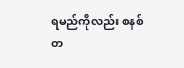ရမည်ကိုလည်း စနစ်တ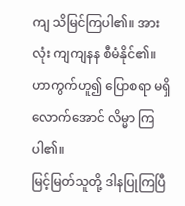ကျ သိမြင်ကြပါ၏။ အားလုံး ကျကျနန စီမံနိုင်၏။ ဟာကွက်ဟူ၍ ပြောစရာ မရှိလောက်အောင် လိမ္မာ ကြပါ၏။
မြင့်မြတ်သူတို့ ဒါနပြုကြပြီ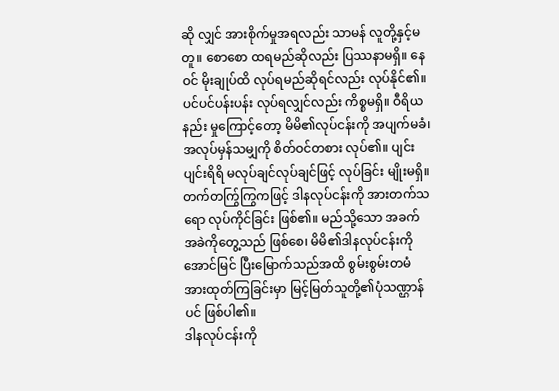ဆို လျှင် အားစိုက်မှုအရလည်း သာမန် လူတို့နှင့်မတူ။ စောစော ထရမည်ဆိုလည်း ပြဿနာမရှိ။ နေဝင် မိုးချုပ်ထိ လုပ်ရမည်ဆိုရင်လည်း လုပ်နိုင်၏။ ပင်ပင်ပန်းပန်း လုပ်ရလျှင်လည်း ကိစ္စမရှိ။ ဝီရိယ နည်း မှုကြောင့်တော့ မိမိ၏လုပ်ငန်းကို အပျက်မခံ၊အလုပ်မှန်သမျှကို စိတ်ဝင်တစား လုပ်၏။ ပျင်းပျင်းရိရိ မလုပ်ချင်လုပ်ချင်ဖြင့် လုပ်ခြင်း မျိုးမရှိ။ တက်တက်ြွကြွကဖြင့် ဒါနလုပ်ငန်းကို အားတက်သရော လုပ်ကိုင်ခြင်း ဖြစ်၏။ မည်သို့သော အခက်အခဲကိုတွေ့သည် ဖြစ်စေ၊ မိမိ၏ဒါနလုပ်ငန်းကို အောင်မြင် ပြီးမြောက်သည်အထိ စွမ်းစွမ်းတမံ အားထုတ်ကြခြင်းမှာ မြင့်မြတ်သူတို့၏ပုံသဏ္ဌာန်ပင် ဖြစ်ပါ၏။
ဒါနလုပ်ငန်းကို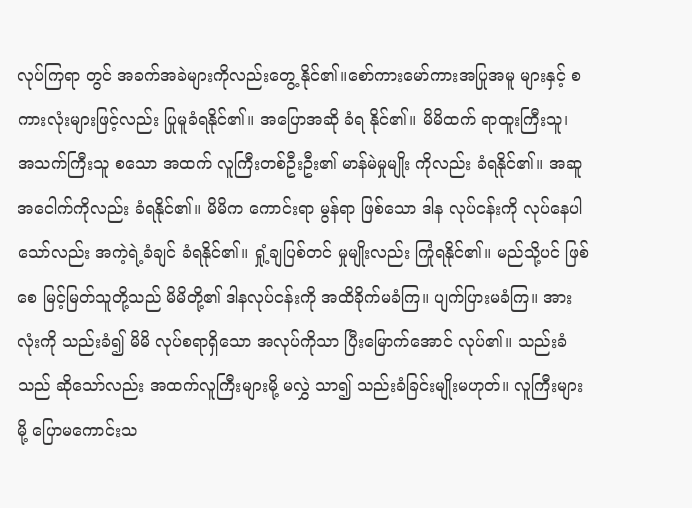လုပ်ကြရာ တွင် အခက်အခဲများကိုလည်းတွေ့ နိုင်၏။စော်ကားမော်ကားအပြုအမူ များနှင့် စကားလုံးများဖြင့်လည်း ပြုမူခံရနိုင်၏။ အပြောအဆို ခံရ နိုင်၏။ မိမိထက် ရာထူးကြီးသူ၊ အသက်ကြီးသူ စသော အထက် လူကြီးတစ်ဦးဦး၏ မာန်မဲမှုမျိုး ကိုလည်း ခံရနိုင်၏။ အဆူအငေါက်ကိုလည်း ခံရနိုင်၏။ မိမိက ကောင်းရာ မွန်ရာ ဖြစ်သော ဒါန လုပ်ငန်းကို လုပ်နေပါသော်လည်း အကဲ့ရဲ့ခံချင် ခံရနိုင်၏။ ရှုံ့ချပြစ်တင် မှုမျိုးလည်း ကြုံရနိုင်၏။ မည်သို့ပင် ဖြစ်စေ မြင့်မြတ်သူတို့သည် မိမိတို့၏ ဒါနလုပ်ငန်းကို အထိခိုက်မခံကြ။ ပျက်ပြားမခံကြ။ အားလုံးကို သည်းခံ၍ မိမိ လုပ်စရာရှိသော အလုပ်ကိုသာ ပြီးမြောက်အောင် လုပ်၏။ သည်းခံသည် ဆိုသော်လည်း အထက်လူကြီးများမို့ မလွှဲ သာ၍ သည်းခံခြင်းမျိုးမဟုတ်။ လူကြီးများမို့ ပြောမကောင်းသ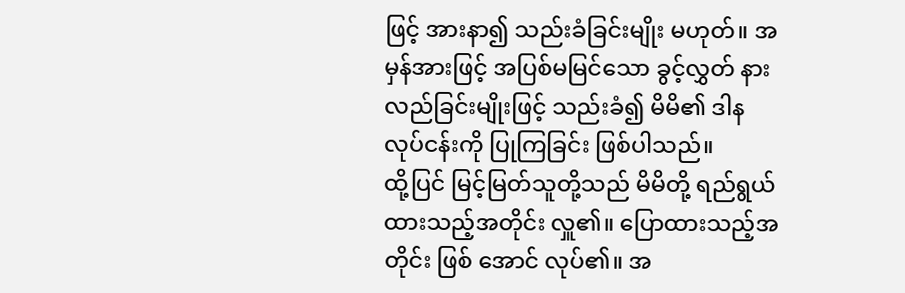ဖြင့် အားနာ၍ သည်းခံခြင်းမျိုး မဟုတ်။ အမှန်အားဖြင့် အပြစ်မမြင်သော ခွင့်လွှတ် နားလည်ခြင်းမျိုးဖြင့် သည်းခံ၍ မိမိ၏ ဒါနလုပ်ငန်းကို ပြုကြခြင်း ဖြစ်ပါသည်။
ထို့ပြင် မြင့်မြတ်သူတို့သည် မိမိတို့ ရည်ရွယ်ထားသည့်အတိုင်း လှူ၏။ ပြောထားသည့်အတိုင်း ဖြစ် အောင် လုပ်၏။ အ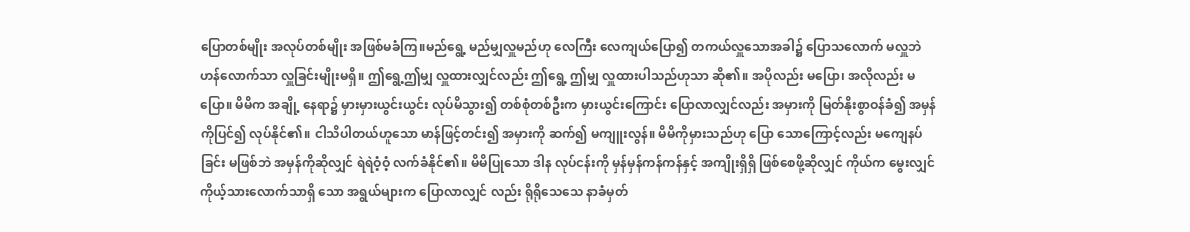ပြောတစ်မျိုး အလုပ်တစ်မျိုး အဖြစ်မခံကြ။မည်ရွေ့ မည်မျှလှူမည်ဟု လေကြီး လေကျယ်ပြော၍ တကယ်လှူသောအခါ၌ ပြောသလောက် မလှူဘဲ ဟန်လောက်သာ လှူခြင်းမျိုးမရှိ။ ဤရွေ့ဤမျှ လှူထားလျှင်လည်း ဤရွေ့ ဤမျှ လှူထားပါသည်ဟုသာ ဆို၏။ အပိုလည်း မပြော၊ အလိုလည်း မပြော။ မိမိက အချို့ နေရာ၌ မှားမှားယွင်းယွင်း လုပ်မိသွား၍ တစ်စုံတစ်ဦးက မှားယွင်းကြောင်း ပြောလာလျှင်လည်း အမှားကို မြတ်နိုးစွာဝန်ခံ၍ အမှန်ကိုပြင်၍ လုပ်နိုင်၏။ ငါသိပါတယ်ဟူသော မာန်ဖြင့်တင်း၍ အမှားကို ဆက်၍ မကျူးလွန်။ မိမိကိုမှားသည်ဟု ပြော သောကြောင့်လည်း မကျေနပ်ခြင်း မဖြစ်ဘဲ အမှန်ကိုဆိုလျှင် ရဲရဲဝံ့ဝံ့ လက်ခံနိုင်၏။ မိမိပြုသော ဒါန လုပ်ငန်းကို မှန်မှန်ကန်ကန်နှင့် အကျိုးရှိရှိ ဖြစ်စေဖို့ဆိုလျှင် ကိုယ်က မွေးလျှင် ကိုယ့်သားလောက်သာရှိ သော အရွယ်များက ပြောလာလျှင် လည်း ရိုရိုသေသေ နာခံမှတ်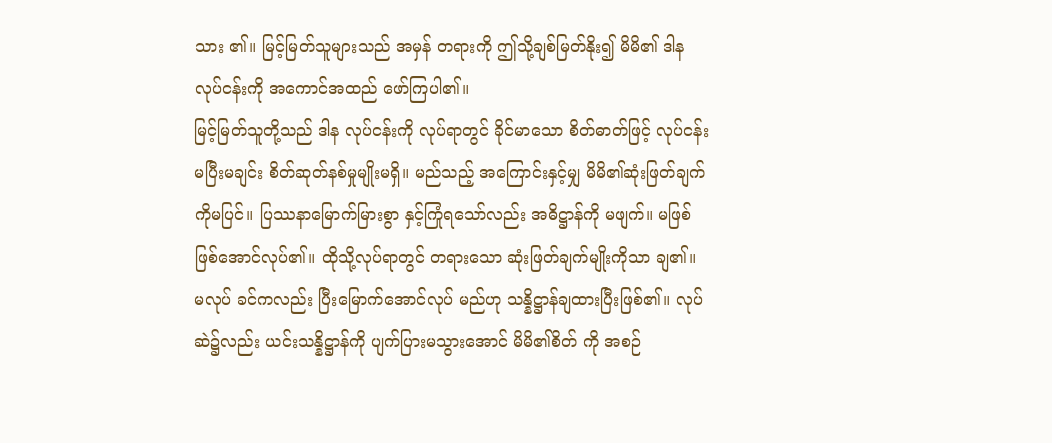သား ၏။ မြင့်မြတ်သူများသည် အမှန် တရားကို ဤသို့ချစ်မြတ်နိုး၍ မိမိ၏ ဒါနလုပ်ငန်းကို အကောင်အထည် ဖော်ကြပါ၏။
မြင့်မြတ်သူတို့သည် ဒါန လုပ်ငန်းကို လုပ်ရာတွင် ခိုင်မာသော စိတ်ဓာတ်ဖြင့် လုပ်ငန်းမပြီးမချင်း စိတ်ဆုတ်နစ်မှုမျိုးမရှိ။ မည်သည့် အကြောင်းနှင့်မျှ မိမိ၏ဆုံးဖြတ်ချက် ကိုမပြင်။ ပြဿနာမြောက်မြားစွာ နှင့်ကြုံရသော်လည်း အဓိဋ္ဌာန်ကို မဖျက်။ မဖြစ် ဖြစ်အောင်လုပ်၏။ ထိုသို့လုပ်ရာတွင် တရားသော ဆုံးဖြတ်ချက်မျိုးကိုသာ ချ၏။ မလုပ် ခင်ကလည်း ပြီးမြောက်အောင်လုပ် မည်ဟု သန္နိဋ္ဌာန်ချထားပြီးဖြစ်၏။ လုပ်ဆဲ၌လည်း ယင်းသန္နိဋ္ဌာန်ကို ပျက်ပြားမသွားအောင် မိမိ၏စိတ် ကို အစဉ်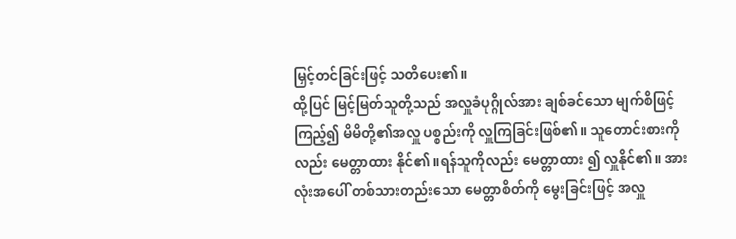မြှင့်တင်ခြင်းဖြင့် သတိပေး၏။
ထို့ပြင် မြင့်မြတ်သူတို့သည် အလှူခံပုဂ္ဂိုလ်အား ချစ်ခင်သော မျက်စိဖြင့်ကြည့်၍ မိမိတို့၏အလှူ ပစ္စည်းကို လှူကြခြင်းဖြစ်၏။ သူတောင်းစားကိုလည်း မေတ္တာထား နိုင်၏။ရန်သူကိုလည်း မေတ္တာထား ၍ လှူနိုင်၏။ အားလုံးအပေါ် တစ်သားတည်းသော မေတ္တာစိတ်ကို မွေးခြင်းဖြင့် အလှူ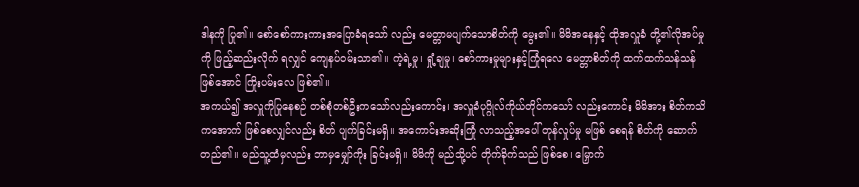ဒါနကို ပြု၏။ စော်စော်ကားကားအပြောခံရသော် လည်း မေတ္တာမပျက်သောစိတ်ကို မွေး၏။ မိမိအနေနှင့် ထိုအလှူခံ တို့၏လိုအပ်မှုကို ဖြည့်ဆည်းလိုက် ရလျှင် ကျေနပ်ဝမ်းသာ၏။ ကဲ့ရဲ့မှု၊ ရှုံ့ချမှု၊ စော်ကားမှုများနှင့်ကြုံရလေ မေတ္တာစိတ်ကို ထက်ထက်သန်သန် ဖြစ်အောင် ကြိုးပမ်းလေ ဖြစ်၏။
အကယ်၍ အလှူကိုပြုနေစဉ် တစ်စုံတစ်ဦးကသော်လည်းကောင်း၊ အလှူခံပုဂ္ဂိုလ်ကိုယ်တိုင်ကသော် လည်းကောင်း မိမိအား စိတ်ကသိ ကအောက် ဖြစ်စေလျှင်လည်း စိတ် ပျက်ခြင်းမရှိ။ အကောင်းအဆိုးကြုံ လာသည့်အပေါ် တုန်လှုပ်မှု မဖြစ် စေရန် စိတ်ကို ဆောက်တည်၏။ မည်သူ့ထံမှလည်း ဘာမှမျှော်ကိုး ခြင်းမရှိ။ မိမိကို မည်သို့ပင် တိုက်ခိုက်သည် ဖြစ်စေ၊ မြှောက်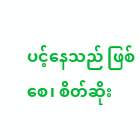ပင့်နေသည် ဖြစ်စေ၊ စိတ်ဆိုး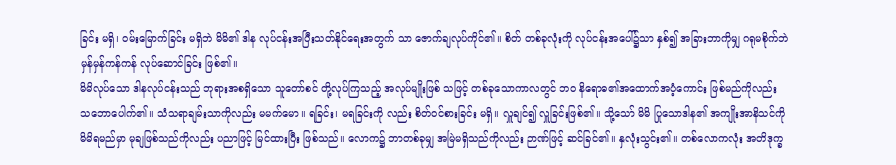ခြင်း မရှိ၊ ဝမ်းမြောက်ခြင်း မရှိဘဲ မိမိ၏ ဒါန လုပ်ငန်းအပြီးသတ်နိုင်ရေးအတွက် သာ ဇောက်ချလုပ်ကိုင်၏။ စိတ် တစ်ခုလုံးကို လုပ်ငန်းအပေါ်၌သာ နှစ်၍ အခြားဘာကိုမျှ ဂရုမစိုက်ဘဲ မှန်မှန်ကန်ကန် လုပ်ဆောင်ခြင်း ဖြစ်၏။
မိမိလုပ်သော ဒါနလုပ်ငန်းသည် ဘုရားအစရှိသော သူတော်စင် တို့လုပ်ကြသည့် အလုပ်မျိုးဖြစ် သဖြင့် တစ်ခုသောကာလတွင် ဘဝ နိရောဓ၏အထောက်အပံ့ကောင်း ဖြစ်မည်ကိုလည်း သဘောပေါက်၏။ သံသရာချမ်းသာကိုလည်း မမက်မော။ ရခြင်း၊ မရခြင်းကို လည်း စိတ်ဝင်စားခြင်း မရှိ။ လှူချင်၍ လှူခြင်းဖြစ်၏။ သို့သော် မိမိ ပြုသောဒါန၏ အကျိုးအာနိသင်ကို မိမိရမည်မှာ မုချဖြစ်သည်ကိုလည်း ပညာဖြင့် မြင်ထားပြီး ဖြစ်သည်။ လောက၌ ဘာတစ်ခုမျှ အမြဲမရှိသည်ကိုလည်း ဉာဏ်ဖြင့် ဆင်ခြင်၏။ နှလုံးသွင်း၏။ တစ်လောကလုံး အတိဒုက္ခ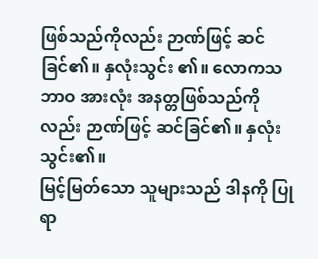ဖြစ်သည်ကိုလည်း ဉာဏ်ဖြင့် ဆင်ခြင်၏။ နှလုံးသွင်း ၏။ လောကသဘာဝ အားလုံး အနတ္တဖြစ်သည်ကိုလည်း ဉာဏ်ဖြင့် ဆင်ခြင်၏။ နှလုံးသွင်း၏။
မြင့်မြတ်သော သူများသည် ဒါနကို ပြုရာ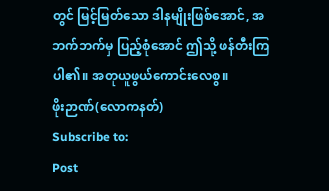တွင် မြင့်မြတ်သော ဒါနမျိုးဖြစ်အောင်, အဘက်ဘက်မှ ပြည့်စုံအောင် ဤသို့ ဖန်တီးကြပါ၏။ အတုယူဖွယ်ကောင်းလေစွ။
ဖိုးဉာဏ်(လောကနတ်)
Subscribe to:
Post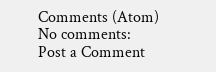Comments (Atom)
No comments:
Post a Comment